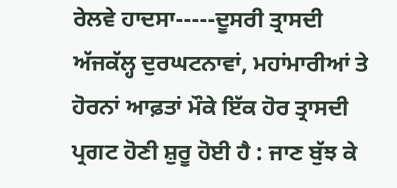ਰੇਲਵੇ ਹਾਦਸਾ-----ਦੂਸਰੀ ਤ੍ਰਾਸਦੀ
ਅੱਜਕੱਲ੍ਹ ਦੁਰਘਟਨਾਵਾਂ, ਮਹਾਂਮਾਰੀਆਂ ਤੇ ਹੋਰਨਾਂ ਆਫ਼ਤਾਂ ਮੌਕੇ ਇੱਕ ਹੋਰ ਤ੍ਰਾਸਦੀ ਪ੍ਰਗਟ ਹੋਣੀ ਸ਼ੁਰੂ ਹੋਈ ਹੈ : ਜਾਣ ਬੁੱਝ ਕੇ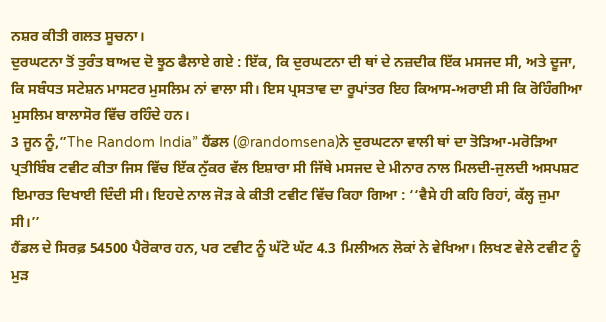ਨਸ਼ਰ ਕੀਤੀ ਗਲਤ ਸੂਚਨਾ।
ਦੁਰਘਟਨਾ ਤੋਂ ਤੁਰੰਤ ਬਾਅਦ ਦੋ ਝੂਠ ਫੈਲਾਏ ਗਏ : ਇੱਕ, ਕਿ ਦੁਰਘਟਨਾ ਦੀ ਥਾਂ ਦੇ ਨਜ਼ਦੀਕ ਇੱਕ ਮਸਜਦ ਸੀ, ਅਤੇ ਦੂਜਾ, ਕਿ ਸਬੰਧਤ ਸਟੇਸ਼ਨ ਮਾਸਟਰ ਮੁਸਲਿਮ ਨਾਂ ਵਾਲਾ ਸੀ। ਇਸ ਪ੍ਰਸਤਾਵ ਦਾ ਰੂਪਾਂਤਰ ਇਹ ਕਿਆਸ-ਅਰਾਈ ਸੀ ਕਿ ਰੋਹਿੰਗੀਆ ਮੁਸਲਿਮ ਬਾਲਾਸੋਰ ਵਿੱਚ ਰਹਿੰਦੇ ਹਨ।
3 ਜੂਨ ਨੂੰ,”The Random India” ਹੈਂਡਲ (@randomsena)ਨੇ ਦੁਰਘਟਨਾ ਵਾਲੀ ਥਾਂ ਦਾ ਤੋੜਿਆ-ਮਰੋੜਿਆ ਪ੍ਰਤੀਬਿੰਬ ਟਵੀਟ ਕੀਤਾ ਜਿਸ ਵਿੱਚ ਇੱਕ ਨੁੱਕਰ ਵੱਲ ਇਸ਼ਾਰਾ ਸੀ ਜਿੱਥੇ ਮਸਜਦ ਦੇ ਮੀਨਾਰ ਨਾਲ ਮਿਲਦੀ-ਜੁਲਦੀ ਅਸਪਸ਼ਟ ਇਮਾਰਤ ਦਿਖਾਈ ਦਿੰਦੀ ਸੀ। ਇਹਦੇ ਨਾਲ ਜੋੜ ਕੇ ਕੀਤੀ ਟਵੀਟ ਵਿੱਚ ਕਿਹਾ ਗਿਆ : ‘‘ਵੈਸੇ ਹੀ ਕਹਿ ਰਿਹਾਂ, ਕੱਲ੍ਹ ਜੁਮਾ ਸੀ।’’
ਹੈਂਡਲ ਦੇ ਸਿਰਫ਼ 54500 ਪੈਰੋਕਾਰ ਹਨ, ਪਰ ਟਵੀਟ ਨੂੰ ਘੱਟੋ ਘੱਟ 4.3 ਮਿਲੀਅਨ ਲੋਕਾਂ ਨੇ ਵੇਖਿਆ। ਲਿਖਣ ਵੇਲੇ ਟਵੀਟ ਨੂੰ ਮੁੜ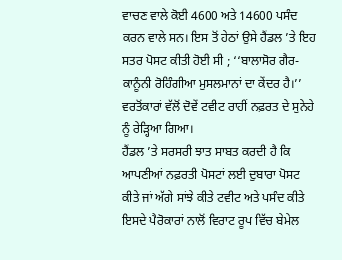ਵਾਚਣ ਵਾਲੇ ਕੋਈ 4600 ਅਤੇ 14600 ਪਸੰਦ ਕਰਨ ਵਾਲੇ ਸਨ। ਇਸ ਤੋਂ ਹੇਠਾਂ ਉਸੇ ਹੈਂਡਲ ’ਤੇ ਇਹ ਸਤਰ ਪੋਸਟ ਕੀਤੀ ਹੋਈ ਸੀ ; ‘‘ਬਾਲਾਸੋਰ ਗੈਰ-ਕਾਨੂੰਨੀ ਰੋਹਿੰਗੀਆ ਮੁਸਲਮਾਨਾਂ ਦਾ ਕੇਂਦਰ ਹੈ।’’ ਵਰਤੋਂਕਾਰਾਂ ਵੱਲੋਂ ਦੋਵੇਂ ਟਵੀਟ ਰਾਹੀਂ ਨਫ਼ਰਤ ਦੇ ਸੁਨੇਹੇ ਨੂੰ ਰੇੜ੍ਹਿਆ ਗਿਆ।
ਹੈਂਡਲ ’ਤੇ ਸਰਸਰੀ ਝਾਤ ਸਾਬਤ ਕਰਦੀ ਹੈ ਕਿ ਆਪਣੀਆਂ ਨਫ਼ਰਤੀ ਪੋਸਟਾਂ ਲਈ ਦੁਬਾਰਾ ਪੋਸਟ ਕੀਤੇ ਜਾਂ ਅੱਗੇ ਸਾਂਝੇ ਕੀਤੇ ਟਵੀਟ ਅਤੇ ਪਸੰਦ ਕੀਤੇ ਇਸਦੇ ਪੈਰੋਕਾਰਾਂ ਨਾਲੋਂ ਵਿਰਾਟ ਰੂਪ ਵਿੱਚ ਬੇਮੇਲ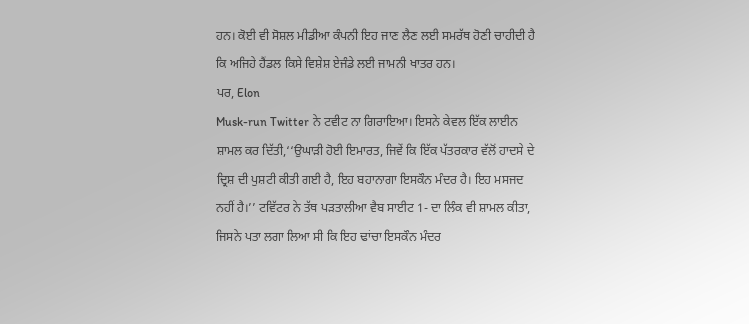ਹਨ। ਕੋਈ ਵੀ ਸੋਸ਼ਲ ਮੀਡੀਆ ਕੰਪਨੀ ਇਹ ਜਾਣ ਲੈਣ ਲਈ ਸਮਰੱਥ ਹੋਣੀ ਚਾਹੀਦੀ ਹੈ ਕਿ ਅਜਿਹੇ ਹੈਂਡਲ ਕਿਸੇ ਵਿਸ਼ੇਸ਼ ਏਜੰਡੇ ਲਈ ਜਾਮਨੀ ਖਾਤਰ ਹਨ।
ਪਰ, Elon
Musk-run Twitter ਨੇ ਟਵੀਟ ਨਾ ਗਿਰਾਇਆ। ਇਸਨੇ ਕੇਵਲ ਇੱਕ ਲਾਈਨ ਸ਼ਾਮਲ ਕਰ ਦਿੱਤੀ,‘‘ਉਘਾੜੀ ਹੋਈ ਇਮਾਰਤ, ਜਿਵੇਂ ਕਿ ਇੱਕ ਪੱਤਰਕਾਰ ਵੱਲੋਂ ਹਾਦਸੇ ਦੇ ਦ੍ਰਿਸ਼ ਦੀ ਪੁਸ਼ਟੀ ਕੀਤੀ ਗਈ ਹੈ, ਇਹ ਬਹਾਨਾਗਾ ਇਸਕੌਨ ਮੰਦਰ ਹੈ। ਇਹ ਮਸਜਦ ਨਹੀਂ ਹੈ।’’ ਟਵਿੱਟਰ ਨੇ ਤੱਥ ਪੜਤਾਲੀਆ ਵੈਬ ਸਾਈਟ 1- ਦਾ ਲਿੰਕ ਵੀ ਸ਼ਾਮਲ ਕੀਤਾ, ਜਿਸਨੇ ਪਤਾ ਲਗਾ ਲਿਆ ਸੀ ਕਿ ਇਹ ਢਾਂਚਾ ਇਸਕੌਨ ਮੰਦਰ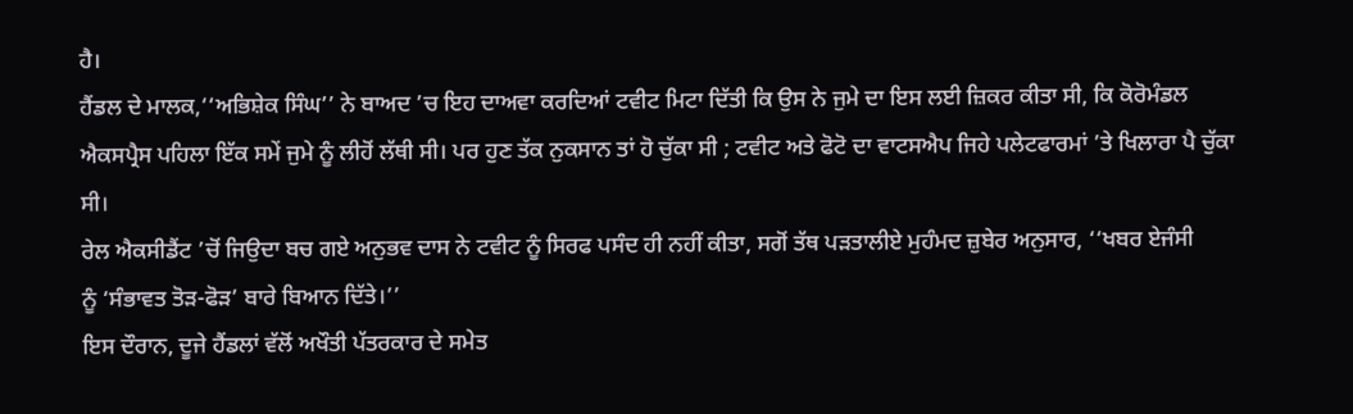ਹੈ।
ਹੈਂਡਲ ਦੇ ਮਾਲਕ,‘‘ਅਭਿਸ਼ੇਕ ਸਿੰਘ’’ ਨੇ ਬਾਅਦ ’ਚ ਇਹ ਦਾਅਵਾ ਕਰਦਿਆਂ ਟਵੀਟ ਮਿਟਾ ਦਿੱਤੀ ਕਿ ਉਸ ਨੇ ਜੁਮੇ ਦਾ ਇਸ ਲਈ ਜ਼ਿਕਰ ਕੀਤਾ ਸੀ, ਕਿ ਕੋਰੋਮੰਡਲ ਐਕਸਪ੍ਰੈਸ ਪਹਿਲਾ ਇੱਕ ਸਮੇਂ ਜੁਮੇ ਨੂੰ ਲੀਹੋਂ ਲੱਥੀ ਸੀ। ਪਰ ਹੁਣ ਤੱਕ ਨੁਕਸਾਨ ਤਾਂ ਹੋ ਚੁੱਕਾ ਸੀ ; ਟਵੀਟ ਅਤੇ ਫੋਟੋ ਦਾ ਵਾਟਸਐਪ ਜਿਹੇ ਪਲੇਟਫਾਰਮਾਂ ’ਤੇ ਖਿਲਾਰਾ ਪੈ ਚੁੱਕਾ ਸੀ।
ਰੇਲ ਐਕਸੀਡੈਂਟ ’ਚੋਂ ਜਿਉਦਾ ਬਚ ਗਏ ਅਨੁਭਵ ਦਾਸ ਨੇ ਟਵੀਟ ਨੂੰ ਸਿਰਫ ਪਸੰਦ ਹੀ ਨਹੀਂ ਕੀਤਾ, ਸਗੋਂ ਤੱਥ ਪੜਤਾਲੀਏ ਮੁਹੰਮਦ ਜ਼ੁਬੇਰ ਅਨੁਸਾਰ, ‘‘ਖਬਰ ਏਜੰਸੀ
ਨੂੰ ‘ਸੰਭਾਵਤ ਤੋੜ-ਫੋੜ’ ਬਾਰੇ ਬਿਆਨ ਦਿੱਤੇ।’’
ਇਸ ਦੌਰਾਨ, ਦੂਜੇ ਹੈਂਡਲਾਂ ਵੱਲੋਂ ਅਖੌਤੀ ਪੱਤਰਕਾਰ ਦੇ ਸਮੇਤ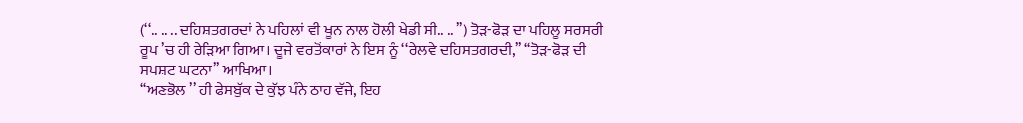(‘‘.. .. .. ਦਹਿਸ਼ਤਗਰਦਾਂ ਨੇ ਪਹਿਲਾਂ ਵੀ ਖੂਨ ਨਾਲ ਹੋਲੀ ਖੇਡੀ ਸੀ.. .. ’’) ਤੋੜ-ਫੋੜ ਦਾ ਪਹਿਲੂ ਸਰਸਰੀ ਰੂਪ ’ਚ ਹੀ ਰੇੜਿਆ ਗਿਆ। ਦੂਜੇ ਵਰਤੋਂਕਾਰਾਂ ਨੇ ਇਸ ਨੂੰ ‘‘ਰੇਲਵੇ ਦਹਿਸਤਗਰਦੀ,’’ ‘‘ਤੋੜ-ਫੋੜ ਦੀ ਸਪਸ਼ਟ ਘਟਨਾ’’ ਆਖਿਆ।
‘‘ਅਣਭੋਲ ’’ ਹੀ ਫੇਸਬੁੱਕ ਦੇ ਕੁੱਝ ਪੰਨੇ ਠਾਹ ਵੱਜੇ, ਇਹ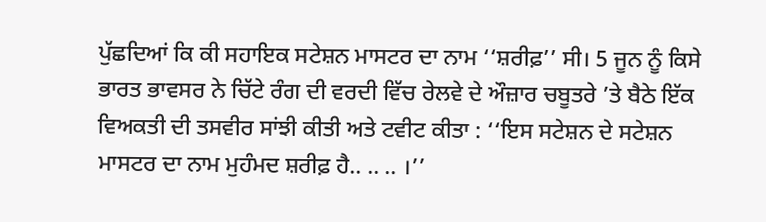ਪੁੱਛਦਿਆਂ ਕਿ ਕੀ ਸਹਾਇਕ ਸਟੇਸ਼ਨ ਮਾਸਟਰ ਦਾ ਨਾਮ ‘‘ਸ਼ਰੀਫ਼’’ ਸੀ। 5 ਜੂਨ ਨੂੰ ਕਿਸੇ ਭਾਰਤ ਭਾਵਸਰ ਨੇ ਚਿੱਟੇ ਰੰਗ ਦੀ ਵਰਦੀ ਵਿੱਚ ਰੇਲਵੇ ਦੇ ਔਜ਼ਾਰ ਚਬੂਤਰੇ ’ਤੇ ਬੈਠੇ ਇੱਕ ਵਿਅਕਤੀ ਦੀ ਤਸਵੀਰ ਸਾਂਝੀ ਕੀਤੀ ਅਤੇ ਟਵੀਟ ਕੀਤਾ : ‘‘ਇਸ ਸਟੇਸ਼ਨ ਦੇ ਸਟੇਸ਼ਨ ਮਾਸਟਰ ਦਾ ਨਾਮ ਮੁਹੰਮਦ ਸ਼ਰੀਫ਼ ਹੈ.. .. .. ।’’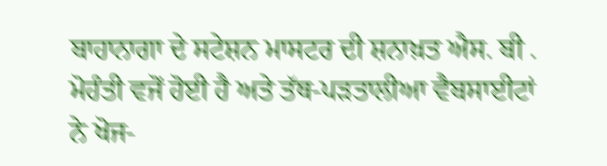ਬਾਹਾਨਾਗਾ ਦੇ ਸਟੇਸ਼ਨ ਮਾਸਟਰ ਦੀ ਸ਼ਨਾਖ਼ਤ ਐਸ. ਬੀ . ਮੋਹੰਤੀ ਵਜੋਂ ਹੋਈ ਹੈ ਅਤੇ ਤੱਥ-ਪੜਤਾਲੀਆ ਵੈਬਸਾਈਟਾਂ ਨੇ ਖੋਜ-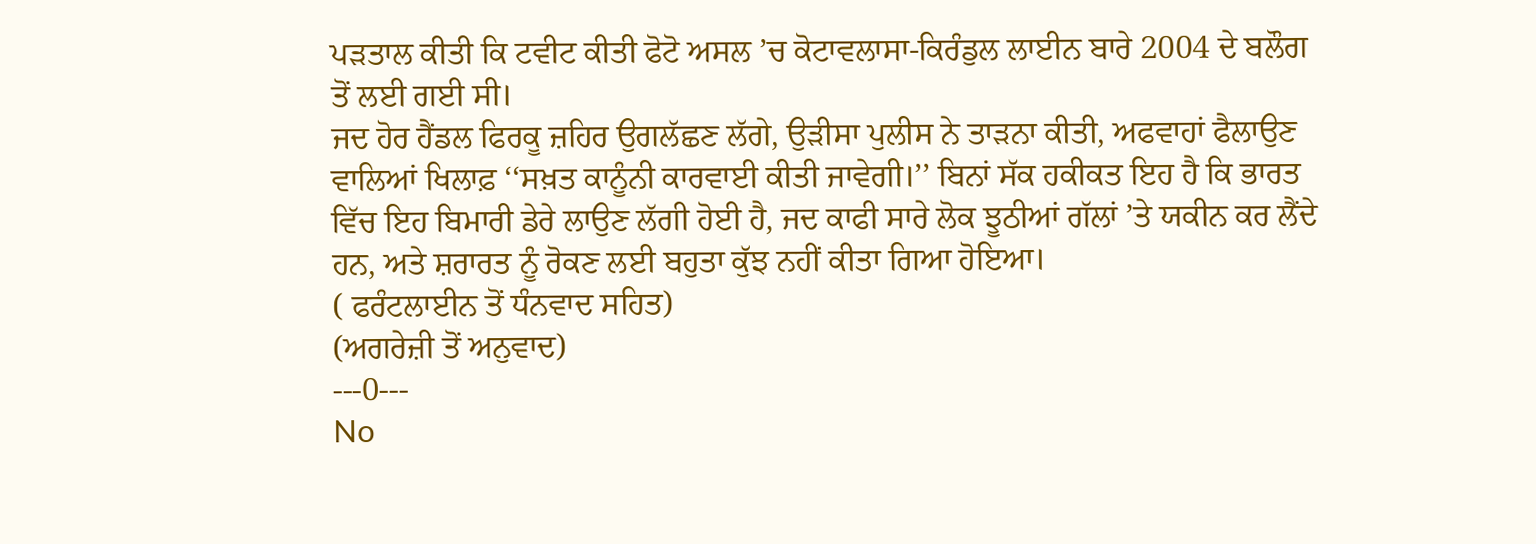ਪੜਤਾਲ ਕੀਤੀ ਕਿ ਟਵੀਟ ਕੀਤੀ ਫੋਟੋ ਅਸਲ ’ਚ ਕੋਟਾਵਲਾਸਾ-ਕਿਰੰਡੁਲ ਲਾਈਨ ਬਾਰੇ 2004 ਦੇ ਬਲੌਗ ਤੋਂ ਲਈ ਗਈ ਸੀ।
ਜਦ ਹੋਰ ਹੈਂਡਲ ਫਿਰਕੂ ਜ਼ਹਿਰ ਉਗਲੱਛਣ ਲੱਗੇ, ਉੜੀਸਾ ਪੁਲੀਸ ਨੇ ਤਾੜਨਾ ਕੀਤੀ, ਅਫਵਾਹਾਂ ਫੈਲਾਉਣ ਵਾਲਿਆਂ ਖਿਲਾਫ਼ ‘‘ਸਖ਼ਤ ਕਾਨੂੰਨੀ ਕਾਰਵਾਈ ਕੀਤੀ ਜਾਵੇਗੀ।’’ ਬਿਨਾਂ ਸੱਕ ਹਕੀਕਤ ਇਹ ਹੈ ਕਿ ਭਾਰਤ ਵਿੱਚ ਇਹ ਬਿਮਾਰੀ ਡੇਰੇ ਲਾਉਣ ਲੱਗੀ ਹੋਈ ਹੈ, ਜਦ ਕਾਫੀ ਸਾਰੇ ਲੋਕ ਝੂਠੀਆਂ ਗੱਲਾਂ ’ਤੇ ਯਕੀਨ ਕਰ ਲੈਂਦੇ ਹਨ, ਅਤੇ ਸ਼ਰਾਰਤ ਨੂੰ ਰੋਕਣ ਲਈ ਬਹੁਤਾ ਕੁੱਝ ਨਹੀਂ ਕੀਤਾ ਗਿਆ ਹੋਇਆ।
( ਫਰੰਟਲਾਈਨ ਤੋਂ ਧੰਨਵਾਦ ਸਹਿਤ)
(ਅਗਰੇਜ਼ੀ ਤੋਂ ਅਨੁਵਾਦ)
---0---
No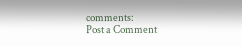comments:
Post a Comment